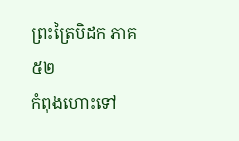ព្រះត្រៃបិដក ភាគ ៥២
កំពុងហោះទៅ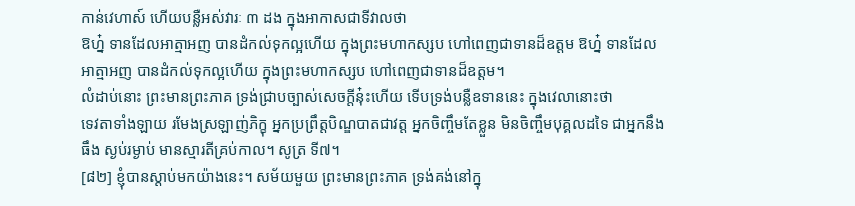កាន់វេហាស៍ ហើយបន្លឺអស់វារៈ ៣ ដង ក្នុងអាកាសជាទីវាលថា
ឱហ្ន៎ ទានដែលអាត្មាអញ បានដំកល់ទុកល្អហើយ ក្នុងព្រះមហាកស្សប ហៅពេញជាទានដ៏ឧត្តម ឱហ្ន៎ ទានដែលអាត្មាអញ បានដំកល់ទុកល្អហើយ ក្នុងព្រះមហាកស្សប ហៅពេញជាទានដ៏ឧត្តម។
លំដាប់នោះ ព្រះមានព្រះភាគ ទ្រង់ជ្រាបច្បាស់សេចក្តីនុ៎ះហើយ ទើបទ្រង់បន្លឺឧទាននេះ ក្នុងវេលានោះថា
ទេវតាទាំងឡាយ រមែងស្រឡាញ់ភិក្ខុ អ្នកប្រព្រឹត្តបិណ្ឌបាតជាវត្ត អ្នកចិញ្ចឹមតែខ្លួន មិនចិញ្ចឹមបុគ្គលដទៃ ជាអ្នកនឹងធឹង ស្ងប់រម្ងាប់ មានស្មារតីគ្រប់កាល។ សូត្រ ទី៧។
[៨២] ខ្ញុំបានស្តាប់មកយ៉ាងនេះ។ សម័យមួយ ព្រះមានព្រះភាគ ទ្រង់គង់នៅក្នុ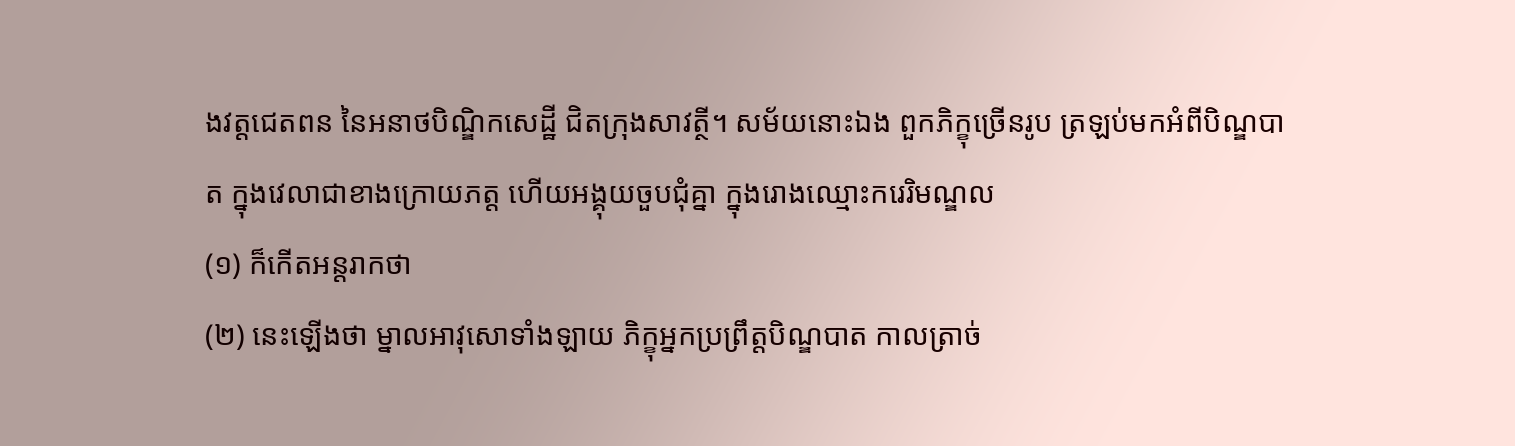ងវត្តជេតពន នៃអនាថបិណ្ឌិកសេដ្ឋី ជិតក្រុងសាវត្ថី។ សម័យនោះឯង ពួកភិក្ខុច្រើនរូប ត្រឡប់មកអំពីបិណ្ឌបាត ក្នុងវេលាជាខាងក្រោយភត្ត ហើយអង្គុយចួបជុំគ្នា ក្នុងរោងឈ្មោះករេរិមណ្ឌល
(១) ក៏កើតអន្តរាកថា
(២) នេះឡើងថា ម្នាលអាវុសោទាំងឡាយ ភិក្ខុអ្នកប្រព្រឹត្តបិណ្ឌបាត កាលត្រាច់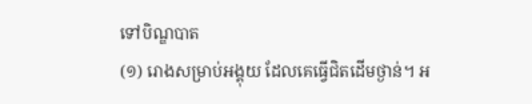ទៅបិណ្ឌបាត
(១) រោងសម្រាប់អង្គុយ ដែលគេធ្វើជិតដើមថ្ងាន់។ អ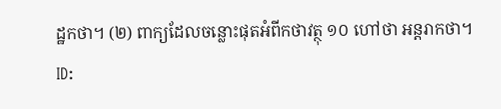ដ្ឋកថា។ (២) ពាក្យដែលចន្លោះផុតអំពីកថាវត្ថុ ១០ ហៅថា អន្តរាកថា។
ID: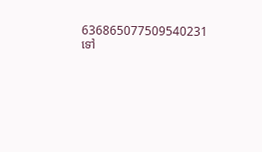636865077509540231
ទៅ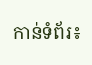កាន់ទំព័រ៖